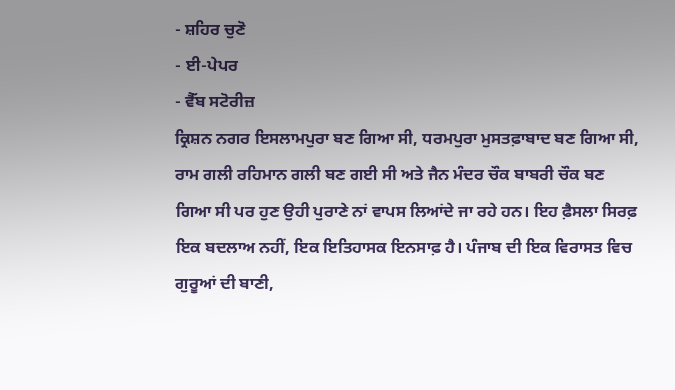- ਸ਼ਹਿਰ ਚੁਣੋ
- ਈ-ਪੇਪਰ
- ਵੈੱਬ ਸਟੋਰੀਜ਼
ਕ੍ਰਿਸ਼ਨ ਨਗਰ ਇਸਲਾਮਪੁਰਾ ਬਣ ਗਿਆ ਸੀ, ਧਰਮਪੁਰਾ ਮੁਸਤਫ਼ਾਬਾਦ ਬਣ ਗਿਆ ਸੀ, ਰਾਮ ਗਲੀ ਰਹਿਮਾਨ ਗਲੀ ਬਣ ਗਈ ਸੀ ਅਤੇ ਜੈਨ ਮੰਦਰ ਚੌਕ ਬਾਬਰੀ ਚੌਕ ਬਣ ਗਿਆ ਸੀ ਪਰ ਹੁਣ ਉਹੀ ਪੁਰਾਣੇ ਨਾਂ ਵਾਪਸ ਲਿਆਂਦੇ ਜਾ ਰਹੇ ਹਨ। ਇਹ ਫ਼ੈਸਲਾ ਸਿਰਫ਼ ਇਕ ਬਦਲਾਅ ਨਹੀਂ, ਇਕ ਇਤਿਹਾਸਕ ਇਨਸਾਫ਼ ਹੈ। ਪੰਜਾਬ ਦੀ ਇਕ ਵਿਰਾਸਤ ਵਿਚ ਗੁਰੂਆਂ ਦੀ ਬਾਣੀ,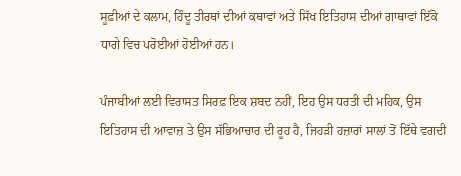ਸੂਫ਼ੀਆਂ ਦੇ ਕਲਾਮ, ਹਿੰਦੂ ਤੀਰਥਾਂ ਦੀਆਂ ਕਥਾਵਾਂ ਅਤੇ ਸਿੱਖ ਇਤਿਹਾਸ ਦੀਆਂ ਗਾਥਾਵਾਂ ਇੱਕੋ ਧਾਗੇ ਵਿਚ ਪਰੋਈਆਂ ਹੋਈਆਂ ਹਨ।

ਪੰਜਾਬੀਆਂ ਲਈ ਵਿਰਾਸਤ ਸਿਰਫ਼ ਇਕ ਸ਼ਬਦ ਨਹੀਂ, ਇਹ ਉਸ ਧਰਤੀ ਦੀ ਮਹਿਕ, ਉਸ ਇਤਿਹਾਸ ਦੀ ਆਵਾਜ਼ ਤੇ ਉਸ ਸੱਭਿਆਚਾਰ ਦੀ ਰੂਹ ਹੈ, ਜਿਹਡ਼ੀ ਹਜ਼ਾਰਾਂ ਸਾਲਾਂ ਤੋਂ ਇੱਥੇ ਵਗਦੀ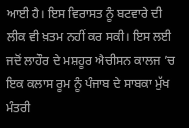ਆਈ ਹੈ। ਇਸ ਵਿਰਾਸਤ ਨੂੰ ਬਟਵਾਰੇ ਦੀ ਲੀਕ ਵੀ ਖ਼ਤਮ ਨਹੀਂ ਕਰ ਸਕੀ। ਇਸ ਲਈ ਜਦੋਂ ਲਾਹੌਰ ਦੇ ਮਸ਼ਹੂਰ ਐਚੀਸਨ ਕਾਲਜ ’ਚ ਇਕ ਕਲਾਸ ਰੂਮ ਨੂੰ ਪੰਜਾਬ ਦੇ ਸਾਬਕਾ ਮੁੱਖ ਮੰਤਰੀ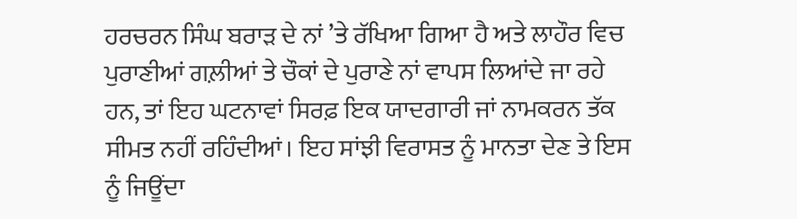ਹਰਚਰਨ ਸਿੰਘ ਬਰਾੜ ਦੇ ਨਾਂ ’ਤੇ ਰੱਖਿਆ ਗਿਆ ਹੈ ਅਤੇ ਲਾਹੌਰ ਵਿਚ ਪੁਰਾਣੀਆਂ ਗਲ਼ੀਆਂ ਤੇ ਚੌਕਾਂ ਦੇ ਪੁਰਾਣੇ ਨਾਂ ਵਾਪਸ ਲਿਆਂਦੇ ਜਾ ਰਹੇ ਹਨ, ਤਾਂ ਇਹ ਘਟਨਾਵਾਂ ਸਿਰਫ਼ ਇਕ ਯਾਦਗਾਰੀ ਜਾਂ ਨਾਮਕਰਨ ਤੱਕ ਸੀਮਤ ਨਹੀਂ ਰਹਿੰਦੀਆਂ। ਇਹ ਸਾਂਝੀ ਵਿਰਾਸਤ ਨੂੰ ਮਾਨਤਾ ਦੇਣ ਤੇ ਇਸ ਨੂੰ ਜਿਊਂਦਾ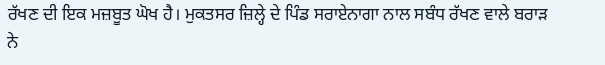ਰੱਖਣ ਦੀ ਇਕ ਮਜ਼ਬੂਤ ਘੋਖ ਹੈ। ਮੁਕਤਸਰ ਜ਼ਿਲ੍ਹੇ ਦੇ ਪਿੰਡ ਸਰਾਏਨਾਗਾ ਨਾਲ ਸਬੰਧ ਰੱਖਣ ਵਾਲੇ ਬਰਾੜ ਨੇ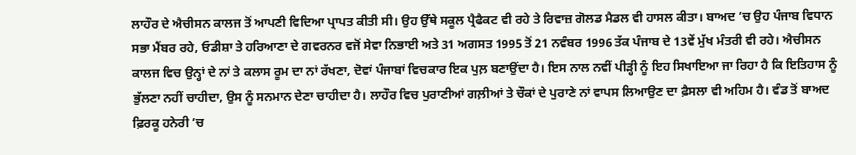ਲਾਹੌਰ ਦੇ ਐਚੀਸਨ ਕਾਲਜ ਤੋਂ ਆਪਣੀ ਵਿਦਿਆ ਪ੍ਰਾਪਤ ਕੀਤੀ ਸੀ। ਉਹ ਉੱਥੇ ਸਕੂਲ ਪ੍ਰੈਫੈਕਟ ਵੀ ਰਹੇ ਤੇ ਰਿਵਾਜ਼ ਗੋਲਡ ਮੈਡਲ ਵੀ ਹਾਸਲ ਕੀਤਾ। ਬਾਅਦ ’ਚ ਉਹ ਪੰਜਾਬ ਵਿਧਾਨ ਸਭਾ ਮੈਂਬਰ ਰਹੇ, ਓਡੀਸ਼ਾ ਤੇ ਹਰਿਆਣਾ ਦੇ ਗਵਰਨਰ ਵਜੋਂ ਸੇਵਾ ਨਿਭਾਈ ਅਤੇ 31 ਅਗਸਤ 1995 ਤੋਂ 21 ਨਵੰਬਰ 1996 ਤੱਕ ਪੰਜਾਬ ਦੇ 13ਵੇਂ ਮੁੱਖ ਮੰਤਰੀ ਵੀ ਰਹੇ। ਐਚੀਸਨ ਕਾਲਜ ਵਿਚ ਉਨ੍ਹਾਂ ਦੇ ਨਾਂ ਤੇ ਕਲਾਸ ਰੂਮ ਦਾ ਨਾਂ ਰੱਖਣਾ, ਦੋਵਾਂ ਪੰਜਾਬਾਂ ਵਿਚਕਾਰ ਇਕ ਪੁਲ਼ ਬਣਾਉਂਦਾ ਹੈ। ਇਸ ਨਾਲ ਨਵੀਂ ਪੀੜ੍ਹੀ ਨੂੰ ਇਹ ਸਿਖਾਇਆ ਜਾ ਰਿਹਾ ਹੈ ਕਿ ਇਤਿਹਾਸ ਨੂੰ ਭੁੱਲਣਾ ਨਹੀਂ ਚਾਹੀਦਾ, ਉਸ ਨੂੰ ਸਨਮਾਨ ਦੇਣਾ ਚਾਹੀਦਾ ਹੈ। ਲਾਹੌਰ ਵਿਚ ਪੁਰਾਣੀਆਂ ਗਲ਼ੀਆਂ ਤੇ ਚੌਕਾਂ ਦੇ ਪੁਰਾਣੇ ਨਾਂ ਵਾਪਸ ਲਿਆਉਣ ਦਾ ਫ਼ੈਸਲਾ ਵੀ ਅਹਿਮ ਹੈ। ਵੰਡ ਤੋਂ ਬਾਅਦ ਫ਼ਿਰਕੂ ਹਨੇਰੀ ’ਚ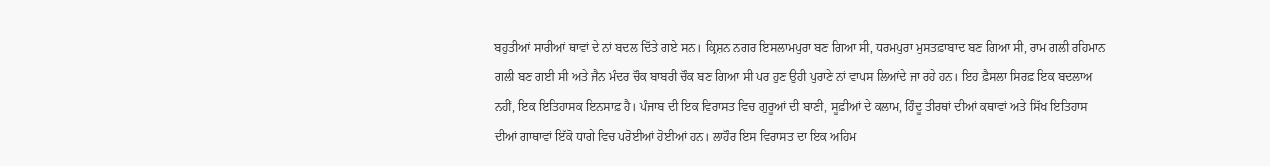ਬਹੁਤੀਆਂ ਸਾਰੀਆਂ ਥਾਵਾਂ ਦੇ ਨਾਂ ਬਦਲ ਦਿੱਤੇ ਗਏ ਸਨ। ਕ੍ਰਿਸ਼ਨ ਨਗਰ ਇਸਲਾਮਪੁਰਾ ਬਣ ਗਿਆ ਸੀ, ਧਰਮਪੁਰਾ ਮੁਸਤਫ਼ਾਬਾਦ ਬਣ ਗਿਆ ਸੀ, ਰਾਮ ਗਲੀ ਰਹਿਮਾਨ ਗਲੀ ਬਣ ਗਈ ਸੀ ਅਤੇ ਜੈਨ ਮੰਦਰ ਚੌਕ ਬਾਬਰੀ ਚੌਕ ਬਣ ਗਿਆ ਸੀ ਪਰ ਹੁਣ ਉਹੀ ਪੁਰਾਣੇ ਨਾਂ ਵਾਪਸ ਲਿਆਂਦੇ ਜਾ ਰਹੇ ਹਨ। ਇਹ ਫ਼ੈਸਲਾ ਸਿਰਫ਼ ਇਕ ਬਦਲਾਅ ਨਹੀਂ, ਇਕ ਇਤਿਹਾਸਕ ਇਨਸਾਫ਼ ਹੈ। ਪੰਜਾਬ ਦੀ ਇਕ ਵਿਰਾਸਤ ਵਿਚ ਗੁਰੂਆਂ ਦੀ ਬਾਣੀ, ਸੂਫ਼ੀਆਂ ਦੇ ਕਲਾਮ, ਹਿੰਦੂ ਤੀਰਥਾਂ ਦੀਆਂ ਕਥਾਵਾਂ ਅਤੇ ਸਿੱਖ ਇਤਿਹਾਸ ਦੀਆਂ ਗਾਥਾਵਾਂ ਇੱਕੋ ਧਾਗੇ ਵਿਚ ਪਰੋਈਆਂ ਹੋਈਆਂ ਹਨ। ਲਾਹੌਰ ਇਸ ਵਿਰਾਸਤ ਦਾ ਇਕ ਅਹਿਮ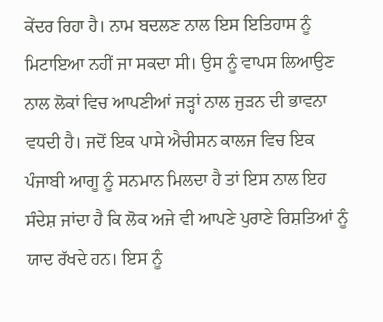ਕੇਂਦਰ ਰਿਹਾ ਹੈ। ਨਾਮ ਬਦਲਣ ਨਾਲ ਇਸ ਇਤਿਹਾਸ ਨੂੰ ਮਿਟਾਇਆ ਨਹੀਂ ਜਾ ਸਕਦਾ ਸੀ। ਉਸ ਨੂੰ ਵਾਪਸ ਲਿਆਉਣ ਨਾਲ ਲੋਕਾਂ ਵਿਚ ਆਪਣੀਆਂ ਜੜ੍ਹਾਂ ਨਾਲ ਜੁੜਨ ਦੀ ਭਾਵਨਾ ਵਧਦੀ ਹੈ। ਜਦੋਂ ਇਕ ਪਾਸੇ ਐਚੀਸਨ ਕਾਲਜ ਵਿਚ ਇਕ ਪੰਜਾਬੀ ਆਗੂ ਨੂੰ ਸਨਮਾਨ ਮਿਲਦਾ ਹੈ ਤਾਂ ਇਸ ਨਾਲ ਇਹ ਸੰਦੇਸ਼ ਜਾਂਦਾ ਹੈ ਕਿ ਲੋਕ ਅਜੇ ਵੀ ਆਪਣੇ ਪੁਰਾਣੇ ਰਿਸ਼ਤਿਆਂ ਨੂੰ ਯਾਦ ਰੱਖਦੇ ਹਨ। ਇਸ ਨੂੰ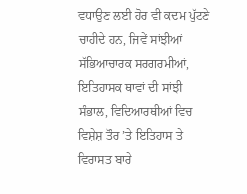ਵਧਾਉਣ ਲਈ ਹੋਰ ਵੀ ਕਦਮ ਪੁੱਟਣੇ ਚਾਹੀਦੇ ਹਨ, ਜਿਵੇਂ ਸਾਂਝੀਆਂ ਸੱਭਿਆਚਾਰਕ ਸਰਗਰਮੀਆਂ, ਇਤਿਹਾਸਕ ਥਾਵਾਂ ਦੀ ਸਾਂਝੀ ਸੰਭਾਲ, ਵਿਦਿਆਰਥੀਆਂ ਵਿਚ ਵਿਸ਼ੇਸ਼ ਤੌਰ ’ਤੇ ਇਤਿਹਾਸ ਤੇ ਵਿਰਾਸਤ ਬਾਰੇ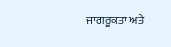ਜਾਗਰੂਕਤਾ ਅਤੇ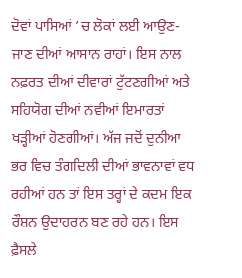ਦੋਵਾਂ ਪਾਸਿਆਂ ’ਚ ਲੋਕਾਂ ਲਈ ਆਉਣ-ਜਾਣ ਦੀਆਂ ਆਸਾਨ ਰਾਹਾਂ। ਇਸ ਨਾਲ ਨਫ਼ਰਤ ਦੀਆਂ ਦੀਵਾਰਾਂ ਟੁੱਟਣਗੀਆਂ ਅਤੇ ਸਹਿਯੋਗ ਦੀਆਂ ਨਵੀਆਂ ਇਮਾਰਤਾਂ ਖੜ੍ਹੀਆਂ ਹੋਣਗੀਆਂ। ਅੱਜ ਜਦੋਂ ਦੁਨੀਆ ਭਰ ਵਿਚ ਤੰਗਦਿਲੀ ਦੀਆਂ ਭਾਵਨਾਵਾਂ ਵਧ ਰਹੀਆਂ ਹਨ ਤਾਂ ਇਸ ਤਰ੍ਹਾਂ ਦੇ ਕਦਮ ਇਕ ਰੌਸ਼ਨ ਉਦਾਹਰਨ ਬਣ ਰਹੇ ਹਨ। ਇਸ ਫ਼ੈਸਲੇ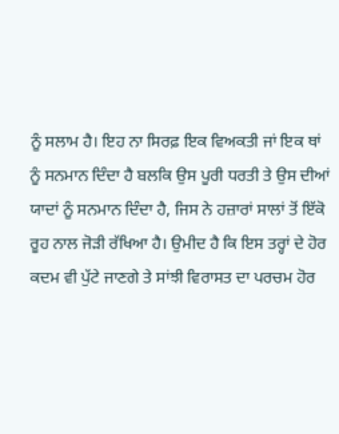ਨੂੰ ਸਲਾਮ ਹੈ। ਇਹ ਨਾ ਸਿਰਫ਼ ਇਕ ਵਿਅਕਤੀ ਜਾਂ ਇਕ ਥਾਂ ਨੂੰ ਸਨਮਾਨ ਦਿੰਦਾ ਹੈ ਬਲਕਿ ਉਸ ਪੂਰੀ ਧਰਤੀ ਤੇ ਉਸ ਦੀਆਂ ਯਾਦਾਂ ਨੂੰ ਸਨਮਾਨ ਦਿੰਦਾ ਹੈ, ਜਿਸ ਨੇ ਹਜ਼ਾਰਾਂ ਸਾਲਾਂ ਤੋਂ ਇੱਕੋ ਰੂਹ ਨਾਲ ਜੋੜੀ ਰੱਖਿਆ ਹੈ। ਉਮੀਦ ਹੈ ਕਿ ਇਸ ਤਰ੍ਹਾਂ ਦੇ ਹੋਰ ਕਦਮ ਵੀ ਪੁੱਟੇ ਜਾਣਗੇ ਤੇ ਸਾਂਝੀ ਵਿਰਾਸਤ ਦਾ ਪਰਚਮ ਹੋਰ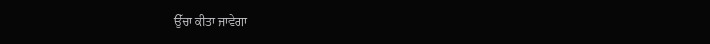ਉੱਚਾ ਕੀਤਾ ਜਾਵੇਗਾ